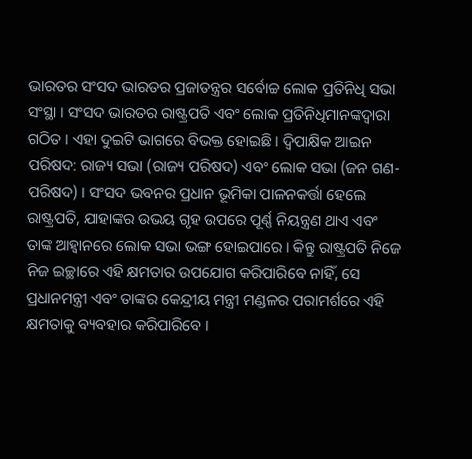ଭାରତର ସଂସଦ ଭାରତର ପ୍ରଜାତନ୍ତ୍ରର ସର୍ବୋଚ୍ଚ ଲୋକ ପ୍ରତିନିଧି ସଭା ସଂସ୍ଥା । ସଂସଦ ଭାରତର ରାଷ୍ଟ୍ରପତି ଏବଂ ଲୋକ ପ୍ରତିନିଧିମାନଙ୍କଦ୍ୱାରା ଗଠିତ । ଏହା ଦୁଇଟି ଭାଗରେ ବିଭକ୍ତ ହୋଇଛି । ଦ୍ବିପାକ୍ଷିକ ଆଇନ ପରିଷଦ: ରାଜ୍ୟ ସଭା (ରାଜ୍ୟ ପରିଷଦ) ଏବଂ ଲୋକ ସଭା (ଜନ ଗଣ-ପରିଷଦ) । ସଂସଦ ଭବନର ପ୍ରଧାନ ଭୂମିକା ପାଳନକର୍ତ୍ତା ହେଲେ ରାଷ୍ଟ୍ରପତି, ଯାହାଙ୍କର ଉଭୟ ଗୃହ ଉପରେ ପୂର୍ଣ୍ଣ ନିୟନ୍ତ୍ରଣ ଥାଏ ଏବଂ ତାଙ୍କ ଆହ୍ୱାନରେ ଲୋକ ସଭା ଭଙ୍ଗ ହୋଇପାରେ । କିନ୍ତୁ ରାଷ୍ଟ୍ରପତି ନିଜେ ନିଜ ଇଚ୍ଛାରେ ଏହି କ୍ଷମତାର ଉପଯୋଗ କରିପାରିବେ ନାହିଁ, ସେ ପ୍ରଧାନମନ୍ତ୍ରୀ ଏବଂ ତାଙ୍କର କେନ୍ଦ୍ରୀୟ ମନ୍ତ୍ରୀ ମଣ୍ଡଳର ପରାମର୍ଶରେ ଏହି କ୍ଷମତାକୁ ବ୍ୟବହାର କରିପାରିବେ ।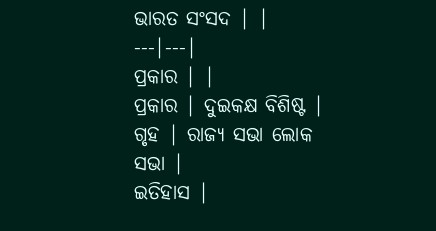ଭାରତ ସଂସଦ | |
---|---|
ପ୍ରକାର | |
ପ୍ରକାର | ଦୁଇକକ୍ଷ ବିଶିଷ୍ଟ |
ଗୃହ | ରାଜ୍ୟ ସଭା ଲୋକ ସଭା |
ଇତିହାସ |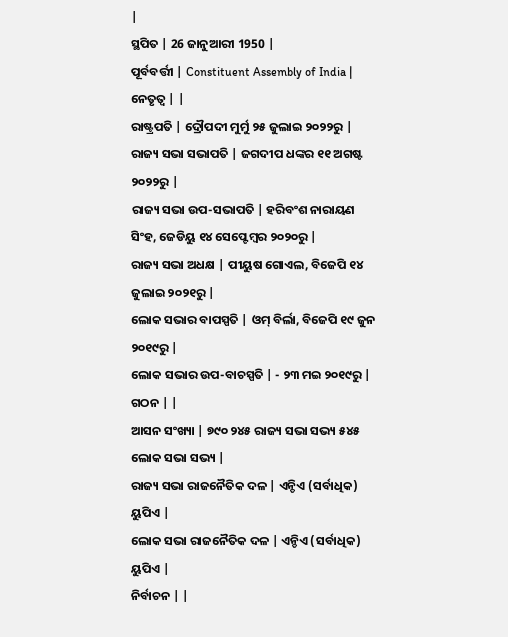|
ସ୍ଥପିତ | 26 ଜାନୁଆରୀ 1950 |
ପୂର୍ବବର୍ତ୍ତୀ | Constituent Assembly of India |
ନେତୃତ୍ୱ | |
ରାଷ୍ଟ୍ରପତି | ଦ୍ରୌପଦୀ ମୁର୍ମୁ ୨୫ ଜୁଲାଇ ୨୦୨୨ରୁ |
ରାଜ୍ୟ ସଭା ସଭାପତି | ଜଗଦୀପ ଧଙ୍କର ୧୧ ଅଗଷ୍ଟ ୨୦୨୨ରୁ |
ରାଜ୍ୟ ସଭା ଉପ-ସଭାପତି | ହରିବଂଶ ନାରାୟଣ ସିଂହ, ଜେଡିୟୁ ୧୪ ସେପ୍ଟେମ୍ବର ୨୦୨୦ରୁ |
ରାଜ୍ୟ ସଭା ଅଧକ୍ଷ | ପୀୟୁଷ ଗୋଏଲ, ବିଜେପି ୧୪ ଜୁଲାଇ ୨୦୨୧ରୁ |
ଲୋକ ସଭାର ବାପସ୍ପତି | ଓମ୍ ବିର୍ଲା, ବିଜେପି ୧୯ ଜୁନ ୨୦୧୯ରୁ |
ଲୋକ ସଭାର ଉପ-ବାଚସ୍ପତି | - ୨୩ ମଇ ୨୦୧୯ରୁ |
ଗଠନ | |
ଆସନ ସଂଖ୍ୟା | ୭୯୦ ୨୪୫ ରାଜ୍ୟ ସଭା ସଭ୍ୟ ୫୪୫ ଲୋକ ସଭା ସଭ୍ୟ |
ରାଜ୍ୟ ସଭା ରାଜନୈତିକ ଦଳ | ଏନ୍ଡିଏ (ସର୍ବାଧିକ) ୟୁପିଏ |
ଲୋକ ସଭା ରାଜନୈତିକ ଦଳ | ଏନ୍ଡିଏ (ସର୍ବାଧିକ) ୟୁପିଏ |
ନିର୍ବାଚନ | |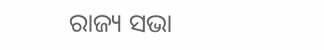ରାଜ୍ୟ ସଭା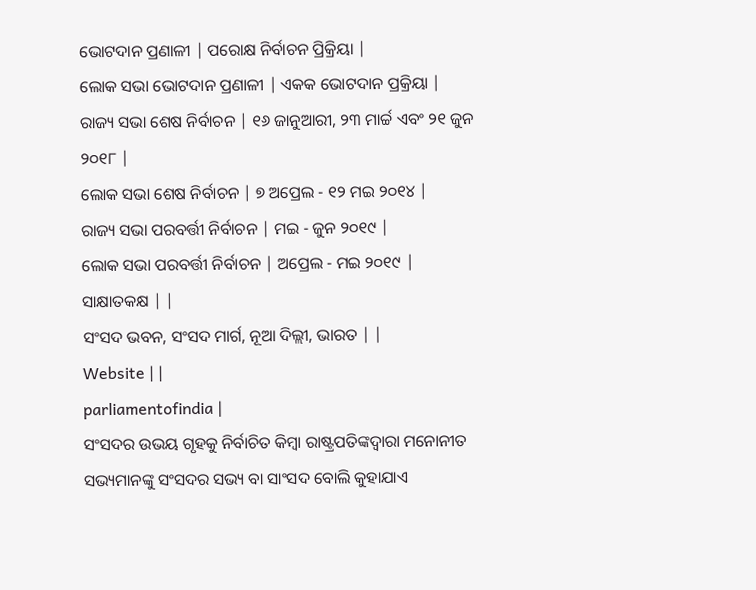ଭୋଟଦାନ ପ୍ରଣାଳୀ | ପରୋକ୍ଷ ନିର୍ବାଚନ ପ୍ରିକ୍ରିୟା |
ଲୋକ ସଭା ଭୋଟଦାନ ପ୍ରଣାଳୀ | ଏକକ ଭୋଟଦାନ ପ୍ରକ୍ରିୟା |
ରାଜ୍ୟ ସଭା ଶେଷ ନିର୍ବାଚନ | ୧୬ ଜାନୁଆରୀ, ୨୩ ମାର୍ଚ୍ଚ ଏବଂ ୨୧ ଜୁନ ୨୦୧୮ |
ଲୋକ ସଭା ଶେଷ ନିର୍ବାଚନ | ୭ ଅପ୍ରେଲ - ୧୨ ମଇ ୨୦୧୪ |
ରାଜ୍ୟ ସଭା ପରବର୍ତ୍ତୀ ନିର୍ବାଚନ | ମଇ - ଜୁନ ୨୦୧୯ |
ଲୋକ ସଭା ପରବର୍ତ୍ତୀ ନିର୍ବାଚନ | ଅପ୍ରେଲ - ମଇ ୨୦୧୯ |
ସାକ୍ଷାତକକ୍ଷ | |
ସଂସଦ ଭବନ, ସଂସଦ ମାର୍ଗ, ନୂଆ ଦିଲ୍ଲୀ, ଭାରତ | |
Website | |
parliamentofindia |
ସଂସଦର ଉଭୟ ଗୃହକୁ ନିର୍ବାଚିତ କିମ୍ବା ରାଷ୍ଟ୍ରପତିଙ୍କଦ୍ୱାରା ମନୋନୀତ ସଭ୍ୟମାନଙ୍କୁ ସଂସଦର ସଭ୍ୟ ବା ସାଂସଦ ବୋଲି କୁହାଯାଏ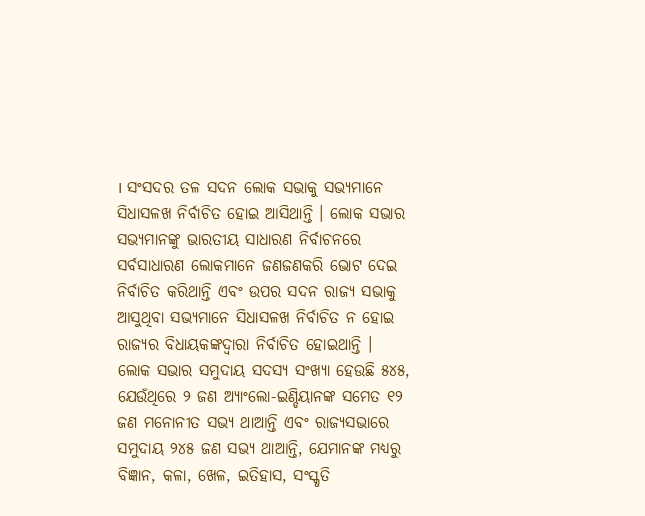। ସଂସଦର ତଳ ସଦନ ଲୋକ ସଭାକୁ ସଭ୍ୟମାନେ ସିଧାସଳଖ ନିର୍ବାଚିତ ହୋଇ ଆସିଥାନ୍ତି । ଲୋକ ସଭାର ସଭ୍ୟମାନଙ୍କୁ ଭାରତୀୟ ସାଧାରଣ ନିର୍ବାଚନରେ ସର୍ବସାଧାରଣ ଲୋକମାନେ ଜଣଜଣକରି ଭୋଟ ଦେଇ ନିର୍ବାଚିତ କରିଥାନ୍ତି ଏବଂ ଉପର ସଦନ ରାଜ୍ୟ ସଭାକୁ ଆସୁଥିବା ସଭ୍ୟମାନେ ସିଧାସଳଖ ନିର୍ବାଚିତ ନ ହୋଇ ରାଜ୍ୟର ବିଧାୟକଙ୍କଦ୍ୱାରା ନିର୍ବାଚିତ ହୋଇଥାନ୍ତି । ଲୋକ ସଭାର ସମୁଦାୟ ସଦସ୍ୟ ସଂଖ୍ଯା ହେଉଛି ୫୪୫, ଯେଉଁଥିରେ ୨ ଜଣ ଅ୍ଯାଂଲୋ-ଇଣ୍ଡିୟାନଙ୍କ ସମେତ ୧୨ ଜଣ ମନୋନୀତ ସଭ୍ୟ ଥାଆନ୍ତି ଏବଂ ରାଜ୍ୟସଭାରେ ସମୁଦାୟ ୨୪୫ ଜଣ ସଭ୍ୟ ଥାଆନ୍ତି, ଯେମାନଙ୍କ ମଧ୍ୟରୁ ବିଜ୍ଞାନ, କଳା, ଖେଳ, ଇତିହାସ, ସଂସ୍କୃତି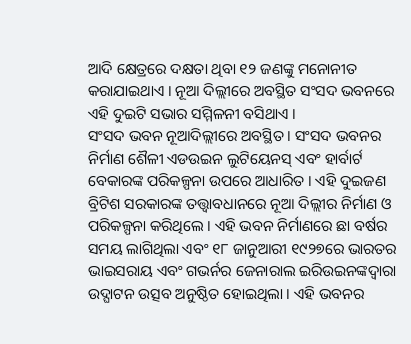ଆଦି କ୍ଷେତ୍ରରେ ଦକ୍ଷତା ଥିବା ୧୨ ଜଣଙ୍କୁ ମନୋନୀତ କରାଯାଇଥାଏ । ନୂଆ ଦିଲ୍ଲୀରେ ଅବସ୍ଥିତ ସଂସଦ ଭବନରେ ଏହି ଦୁଇଟି ସଭାର ସମ୍ମିଳନୀ ବସିଥାଏ ।
ସଂସଦ ଭବନ ନୂଆଦିଲ୍ଲୀରେ ଅବସ୍ଥିତ । ସଂସଦ ଭବନର ନିର୍ମାଣ ଶୈଳୀ ଏଡଉଇନ ଲୁଟିୟେନସ୍ ଏବଂ ହାର୍ବାର୍ଟ ବେକାରଙ୍କ ପରିକଳ୍ପନା ଉପରେ ଆଧାରିତ । ଏହି ଦୁଇଜଣ ବ୍ରିଟିଶ ସରକାରଙ୍କ ତତ୍ତ୍ୱାବଧାନରେ ନୂଆ ଦିଲ୍ଲୀର ନିର୍ମାଣ ଓ ପରିକଳ୍ପନା କରିଥିଲେ । ଏହି ଭବନ ନିର୍ମାଣରେ ଛା ବର୍ଷର ସମୟ ଲାଗିଥିଲା ଏବଂ ୧୮ ଜାନୁଆରୀ ୧୯୨୭ରେ ଭାରତର ଭାଇସରାୟ ଏବଂ ଗଭର୍ନର ଜେନାରାଲ ଇରିଉଇନଙ୍କଦ୍ୱାରା ଉଦ୍ଘାଟନ ଉତ୍ସବ ଅନୁଷ୍ଠିତ ହୋଇଥିଲା । ଏହି ଭବନର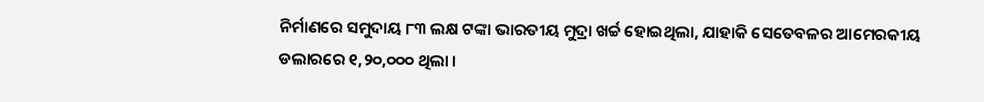ନିର୍ମାଣରେ ସମୁଦାୟ ୮୩ ଲକ୍ଷ ଟଙ୍କା ଭାରତୀୟ ମୁଦ୍ରା ଖର୍ଚ୍ଚ ହୋଇଥିଲା, ଯାହାକି ସେତେବଳର ଆମେରକୀୟ ଡଲାରରେ ୧,୨୦,୦୦୦ ଥିଲା ।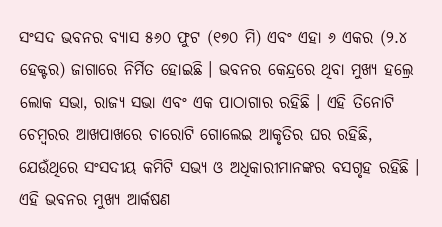ସଂସଦ ଭବନର ବ୍ୟାସ ୫୬୦ ଫୁଟ (୧୭୦ ମି) ଏବଂ ଏହା ୬ ଏକର (୨.୪ ହେକ୍ଟର) ଜାଗାରେ ନିର୍ମିତ ହୋଇଛି । ଭବନର କେନ୍ଦ୍ରରେ ଥିବା ମୁଖ୍ୟ ହଲ୍ରେ ଲୋକ ସଭା, ରାଜ୍ୟ ସଭା ଏବଂ ଏକ ପାଠାଗାର ରହିଛି । ଏହି ତିନୋଟି ଚେମ୍ବରର ଆଖପାଖରେ ଚାରୋଟି ଗୋଲେଇ ଆକୃତିର ଘର ରହିଛି, ଯେଉଁଥିରେ ସଂସଦୀୟ କମିଟି ସଭ୍ୟ ଓ ଅଧିକାରୀମାନଙ୍କର ବସଗୃହ ରହିଛି ।
ଏହି ଭବନର ମୁଖ୍ୟ ଆର୍କଷଣ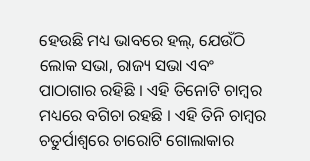ହେଉଛି ମଧ୍ୟ ଭାବରେ ହଲ୍, ଯେଉଁଠି ଲୋକ ସଭା, ରାଜ୍ୟ ସଭା ଏବଂ ପାଠାଗାର ରହିଛି । ଏହି ତିନୋଟି ଚାମ୍ବର ମଧ୍ୟରେ ବଗିଚା ରହଛି । ଏହି ତିନି ଚାମ୍ବର ଚତୁର୍ପାଶ୍ୱରେ ଚାରୋଟି ଗୋଲାକାର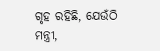ଗୃହ ରହିଛି, ଯେଉଁଠି ମନ୍ତ୍ରୀ,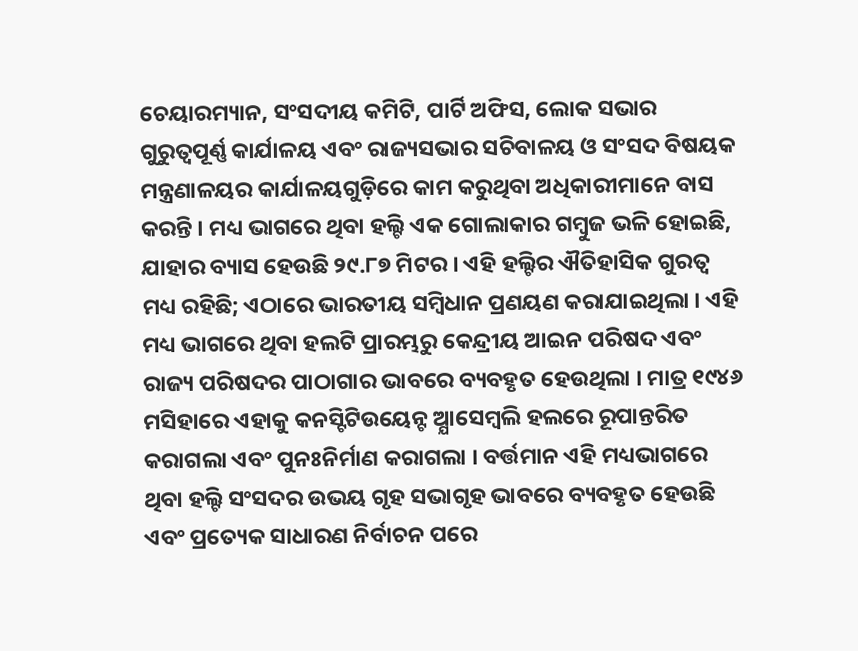ଚେୟାରମ୍ୟାନ, ସଂସଦୀୟ କମିଟି, ପାର୍ଟି ଅଫିସ, ଲୋକ ସଭାର ଗୁରୁତ୍ବପୂର୍ଣ୍ଣ କାର୍ଯାଳୟ ଏବଂ ରାଜ୍ୟସଭାର ସଚିବାଳୟ ଓ ସଂସଦ ବିଷୟକ ମନ୍ତ୍ରଣାଳୟର କାର୍ଯାଳୟଗୁଡ଼ିରେ କାମ କରୁଥିବା ଅଧିକାରୀମାନେ ବାସ କରନ୍ତି । ମଧ୍ୟ ଭାଗରେ ଥିବା ହଲ୍ଟି ଏକ ଗୋଲାକାର ଗମ୍ବୁଜ ଭଳି ହୋଇଛି, ଯାହାର ବ୍ୟାସ ହେଉଛି ୨୯.୮୭ ମିଟର । ଏହି ହଲ୍ଟିର ଐତିହାସିକ ଗୁରତ୍ୱ ମଧ୍ୟ ରହିଛି; ଏଠାରେ ଭାରତୀୟ ସମ୍ବିଧାନ ପ୍ରଣୟଣ କରାଯାଇଥିଲା । ଏହି ମଧ୍ୟ ଭାଗରେ ଥିବା ହଲଟି ପ୍ରାରମ୍ଭରୁ କେନ୍ଦ୍ରୀୟ ଆଇନ ପରିଷଦ ଏବଂ ରାଜ୍ୟ ପରିଷଦର ପାଠାଗାର ଭାବରେ ବ୍ୟବହୃତ ହେଉଥିଲା । ମାତ୍ର ୧୯୪୬ ମସିହାରେ ଏହାକୁ କନସ୍ଟିଟିଉୟେନ୍ଟ ଅ୍ଯାସେମ୍ବଲି ହଲରେ ରୂପାନ୍ତରିତ କରାଗଲା ଏବଂ ପୁନଃନିର୍ମାଣ କରାଗଲା । ବର୍ତ୍ତମାନ ଏହି ମଧ୍ୟଭାଗରେ ଥିବା ହଲ୍ଟି ସଂସଦର ଉଭୟ ଗୃହ ସଭାଗୃହ ଭାବରେ ବ୍ୟବହୃତ ହେଉଛି ଏବଂ ପ୍ରତ୍ୟେକ ସାଧାରଣ ନିର୍ବାଚନ ପରେ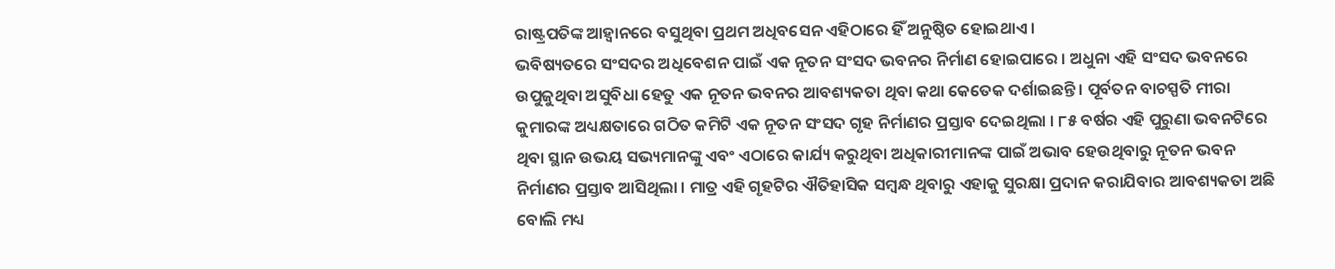ରାଷ୍ଟ୍ରପତିଙ୍କ ଆହ୍ୱାନରେ ବସୁଥିବା ପ୍ରଥମ ଅଧିବସେନ ଏହିଠାରେ ହିଁ ଅନୁଷ୍ଠିତ ହୋଇଥାଏ ।
ଭବିଷ୍ୟତରେ ସଂସଦର ଅଧିବେଶନ ପାଇଁ ଏକ ନୂତନ ସଂସଦ ଭବନର ନିର୍ମାଣ ହୋଇପାରେ । ଅଧୁନା ଏହି ସଂସଦ ଭବନରେ ଉପୁଜୁଥିବା ଅସୁବିଧା ହେତୁ ଏକ ନୂତନ ଭବନର ଆବଶ୍ୟକତା ଥିବା କଥା କେତେକ ଦର୍ଶାଇଛନ୍ତି । ପୂର୍ବତନ ବାଚସ୍ପତି ମୀରା କୁମାରଙ୍କ ଅଧ୍ୟକ୍ଷତାରେ ଗଠିତ କମିଟି ଏକ ନୂତନ ସଂସଦ ଗୃହ ନିର୍ମାଣର ପ୍ରସ୍ତାବ ଦେଇଥିଲା । ୮୫ ବର୍ଷର ଏହି ପୁରୁଣା ଭବନଟିରେ ଥିବା ସ୍ଥାନ ଉଭୟ ସଭ୍ୟମାନଙ୍କୁ ଏବଂ ଏଠାରେ କାର୍ଯ୍ୟ କରୁଥିବା ଅଧିକାରୀମାନଙ୍କ ପାଇଁ ଅଭାବ ହେଉଥିବାରୁ ନୂତନ ଭବନ ନିର୍ମାଣର ପ୍ରସ୍ତାବ ଆସିଥିଲା । ମାତ୍ର ଏହି ଗୃହଟିର ଐତିହାସିକ ସମ୍ବନ୍ଧ ଥିବାରୁ ଏହାକୁ ସୁରକ୍ଷା ପ୍ରଦାନ କରାଯିବାର ଆବଶ୍ୟକତା ଅଛି ବୋଲି ମଧ୍ୟ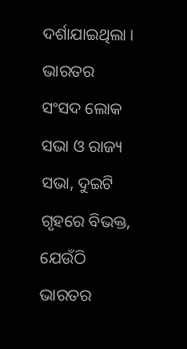ଦର୍ଶାଯାଇଥିଲା ।
ଭାରତର ସଂସଦ ଲୋକ ସଭା ଓ ରାଜ୍ୟ ସଭା, ଦୁଇଟି ଗୃହରେ ବିଭକ୍ତ, ଯେଉଁଠି ଭାରତର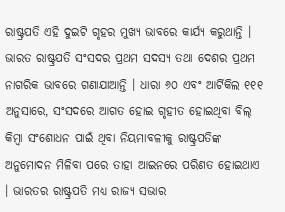ରାଷ୍ଟ୍ରପତି ଏହି ଦୁଇଟି ଗୃହର ମୁଖ୍ୟ ଭାବରେ କାର୍ଯ୍ୟ କରୁଥାନ୍ତି ।
ଭାରତ ରାଷ୍ଟ୍ରପତି ସଂସଦର ପ୍ରଥମ ସଦସ୍ୟ ତଥା ଦେଶର ପ୍ରଥମ ନାଗରିକ ଭାବରେ ଗଣାଯାଆନ୍ତି । ଧାରା ୬୦ ଏବଂ ଆର୍ଟିକିଲ ୧୧୧ ଅନୁସାରେ, ସଂସଦରେ ଆଗତ ହୋଇ ଗୃହୀତ ହୋଇଥିବା ବିଲ୍ କିମ୍ବା ସଂଶୋଧନ ପାଇଁ ଥିବା ନିୟମାବଳୀକୁ ରାଷ୍ଟ୍ରପତିଙ୍କ ଅନୁମୋଦନ ମିଳିବା ପରେ ତାହା ଆଇନରେ ପରିଣତ ହୋଇଥାଏ । ଭାରତର ରାଷ୍ଟ୍ରପତି ମଧ୍ୟ ରାଜ୍ୟ ସଭାର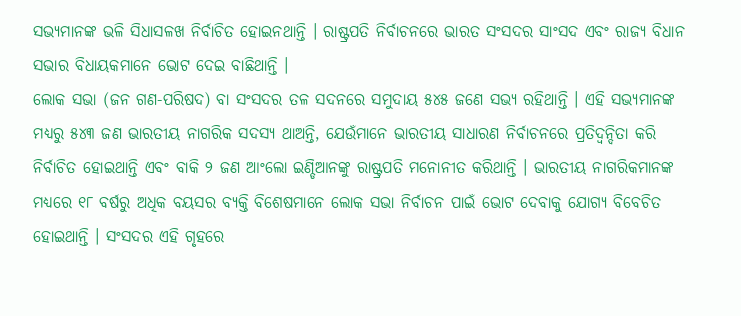ସଭ୍ୟମାନଙ୍କ ଭଳି ସିଧାସଳଖ ନିର୍ବାଚିତ ହୋଇନଥାନ୍ତି । ରାଷ୍ଟ୍ରପତି ନିର୍ବାଚନରେ ଭାରତ ସଂସଦର ସାଂସଦ ଏବଂ ରାଜ୍ୟ ବିଧାନ ସଭାର ବିଧାୟକମାନେ ଭୋଟ ଦେଇ ବାଛିଥାନ୍ତି ।
ଲୋକ ସଭା (ଜନ ଗଣ-ପରିଷଦ) ବା ସଂସଦର ତଳ ସଦନରେ ସମୁଦାୟ ୫୪୫ ଜଣେ ସଭ୍ୟ ରହିଥାନ୍ତି । ଏହି ସଭ୍ୟମାନଙ୍କ ମଧ୍ୟରୁ ୫୪୩ ଜଣ ଭାରତୀୟ ନାଗରିକ ସଦସ୍ୟ ଥାଅନ୍ତି, ଯେଉଁମାନେ ଭାରତୀୟ ସାଧାରଣ ନିର୍ବାଚନରେ ପ୍ରତିଦ୍ୱନ୍ଦିତା କରି ନିର୍ବାଚିତ ହୋଇଥାନ୍ତି ଏବଂ ବାକି ୨ ଜଣ ଆଂଲୋ ଇଣ୍ଡିଆନଙ୍କୁ ରାଷ୍ଟ୍ରପତି ମନୋନୀତ କରିଥାନ୍ତି । ଭାରତୀୟ ନାଗରିକମାନଙ୍କ ମଧ୍ୟରେ ୧୮ ବର୍ଷରୁ ଅଧିକ ବୟସର ବ୍ୟକ୍ତି ବିଶେଷମାନେ ଲୋକ ସଭା ନିର୍ବାଚନ ପାଇଁ ଭୋଟ ଦେବାକୁ ଯୋଗ୍ୟ ବିବେଚିତ ହୋଇଥାନ୍ତି । ସଂସଦର ଏହି ଗୃହରେ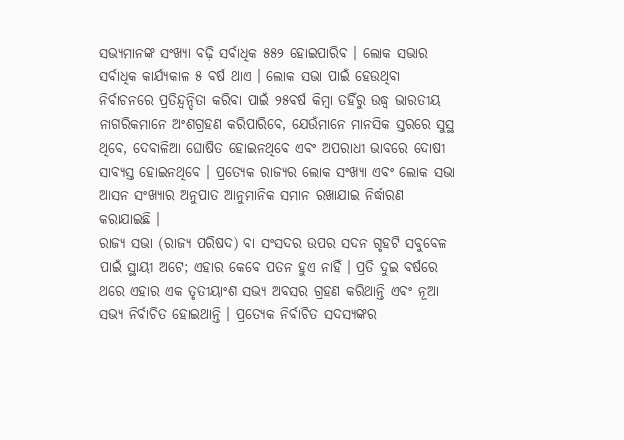ସଭ୍ୟମାନଙ୍କ ସଂଖ୍ୟା ବଢ଼ି ସର୍ବାଧିକ ୫୫୨ ହୋଇପାରିବ । ଲୋକ ସଭାର ସର୍ବାଧିକ କାର୍ଯ୍ୟକାଳ ୫ ବର୍ଷ ଥାଏ । ଲୋକ ସଭା ପାଇଁ ହେଉଥିବା ନିର୍ବାଚନରେ ପ୍ରତିନ୍ଦ୍ୱନ୍ଦିତା କରିବା ପାଇଁ ୨୫ବର୍ଷ କିମ୍ବା ତହିଁରୁ ଉଦ୍ଧ୍ୱ ଭାରତୀୟ ନାଗରିକମାନେ ଅଂଶଗ୍ରହଣ କରିପାରିବେ, ଯେଉଁମାନେ ମାନସିକ ସ୍ତରରେ ସୁସ୍ଥ ଥିବେ, ଦେବାଳିଆ ଘୋଷିତ ହୋଇନଥିବେ ଏବଂ ଅପରାଧୀ ଭାବରେ ଦୋଷୀ ସାବ୍ୟସ୍ତ ହୋଇନଥିବେ । ପ୍ରତ୍ୟେକ ରାଜ୍ୟର ଲୋକ ସଂଖ୍ୟା ଏବଂ ଲୋକ ସଭା ଆସନ ସଂଖ୍ୟାର ଅନୁପାତ ଆନୁମାନିକ ସମାନ ରଖାଯାଇ ନିର୍ଦ୍ଧାରଣ କରାଯାଇଛି ।
ରାଜ୍ୟ ସଭା (ରାଜ୍ୟ ପରିଷଦ) ବା ସଂସଦର ଉପର ସଦନ ଗୃହଟି ସବୁବେଳ ପାଇଁ ସ୍ଥାୟୀ ଅଟେ; ଏହାର କେବେ ପତନ ହୁଏ ନାହିଁ । ପ୍ରତି ଦୁଇ ବର୍ଷରେ ଥରେ ଏହାର ଏକ ତୃତୀୟାଂଶ ସଭ୍ୟ ଅବସର ଗ୍ରହଣ କରିଥାନ୍ତି ଏବଂ ନୂଆ ସଭ୍ୟ ନିର୍ବାଚିତ ହୋଇଥାନ୍ତି । ପ୍ରତ୍ୟେକ ନିର୍ବାଚିତ ସଦସ୍ୟଙ୍କର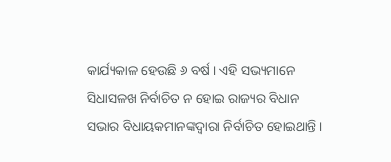କାର୍ଯ୍ୟକାଳ ହେଉଛି ୬ ବର୍ଷ । ଏହି ସଭ୍ୟମାନେ ସିଧାସଳଖ ନିର୍ବାଚିତ ନ ହୋଇ ରାଜ୍ୟର ବିଧାନ ସଭାର ବିଧାୟକମାନଙ୍କଦ୍ୱାରା ନିର୍ବାଚିତ ହୋଇଥାନ୍ତି ।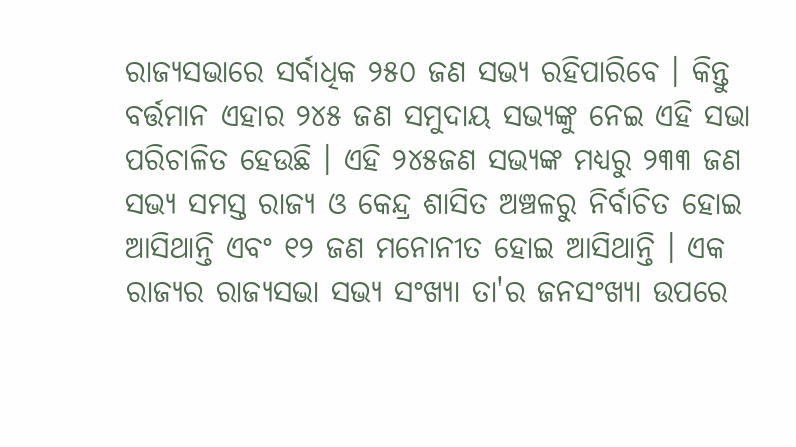ରାଜ୍ୟସଭାରେ ସର୍ବାଧିକ ୨୫୦ ଜଣ ସଭ୍ୟ ରହିପାରିବେ । କିନ୍ତୁ ବର୍ତ୍ତମାନ ଏହାର ୨୪୫ ଜଣ ସମୁଦାୟ ସଭ୍ୟଙ୍କୁ ନେଇ ଏହି ସଭା ପରିଚାଳିତ ହେଉଛି । ଏହି ୨୪୫ଜଣ ସଭ୍ୟଙ୍କ ମଧ୍ୟରୁ ୨୩୩ ଜଣ ସଭ୍ୟ ସମସ୍ତ ରାଜ୍ୟ ଓ କେନ୍ଦ୍ର ଶାସିତ ଅଞ୍ଚଳରୁ ନିର୍ବାଚିତ ହୋଇ ଆସିଥାନ୍ତି ଏବଂ ୧୨ ଜଣ ମନୋନୀତ ହୋଇ ଆସିଥାନ୍ତି । ଏକ ରାଜ୍ୟର ରାଜ୍ୟସଭା ସଭ୍ୟ ସଂଖ୍ୟା ତା'ର ଜନସଂଖ୍ୟା ଉପରେ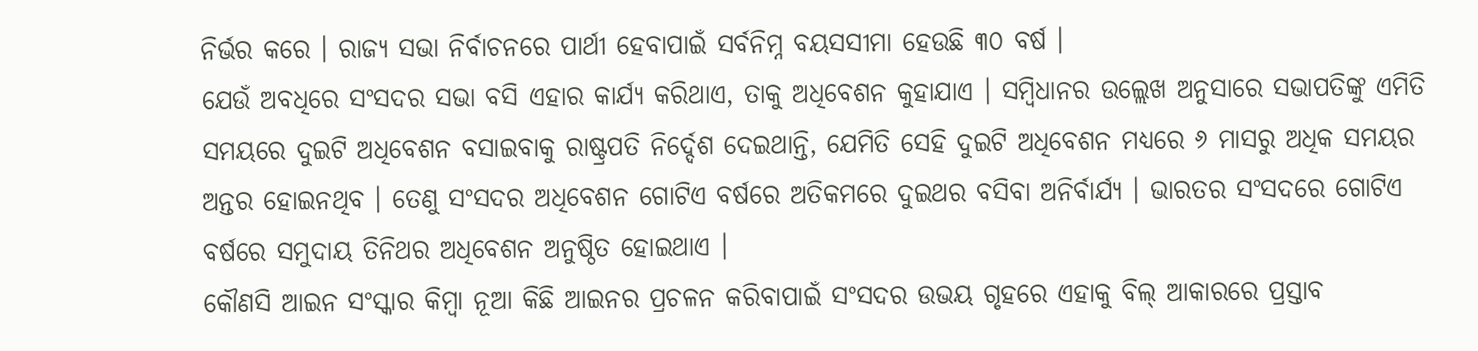ନିର୍ଭର କରେ । ରାଜ୍ୟ ସଭା ନିର୍ବାଚନରେ ପାର୍ଥୀ ହେବାପାଇଁ ସର୍ବନିମ୍ନ ବୟସସୀମା ହେଉଛି ୩୦ ବର୍ଷ ।
ଯେଉଁ ଅବଧିରେ ସଂସଦର ସଭା ବସି ଏହାର କାର୍ଯ୍ୟ କରିଥାଏ, ତାକୁ ଅଧିବେଶନ କୁହାଯାଏ । ସମ୍ବିଧାନର ଉଲ୍ଲେଖ ଅନୁସାରେ ସଭାପତିଙ୍କୁ ଏମିତି ସମୟରେ ଦୁଇଟି ଅଧିବେଶନ ବସାଇବାକୁ ରାଷ୍ଟ୍ରପତି ନିର୍ଦ୍ଦେଶ ଦେଇଥାନ୍ତି, ଯେମିତି ସେହି ଦୁଇଟି ଅଧିବେଶନ ମଧ୍ୟରେ ୬ ମାସରୁ ଅଧିକ ସମୟର ଅନ୍ତର ହୋଇନଥିବ । ତେଣୁ ସଂସଦର ଅଧିବେଶନ ଗୋଟିଏ ବର୍ଷରେ ଅତିକମରେ ଦୁଇଥର ବସିବା ଅନିର୍ବାର୍ଯ୍ୟ । ଭାରତର ସଂସଦରେ ଗୋଟିଏ ବର୍ଷରେ ସମୁଦାୟ ତିନିଥର ଅଧିବେଶନ ଅନୁଷ୍ଠିତ ହୋଇଥାଏ ।
କୌଣସି ଆଇନ ସଂସ୍କାର କିମ୍ବା ନୂଆ କିଛି ଆଇନର ପ୍ରଚଳନ କରିବାପାଇଁ ସଂସଦର ଉଭୟ ଗୃହରେ ଏହାକୁ ବିଲ୍ ଆକାରରେ ପ୍ରସ୍ତାବ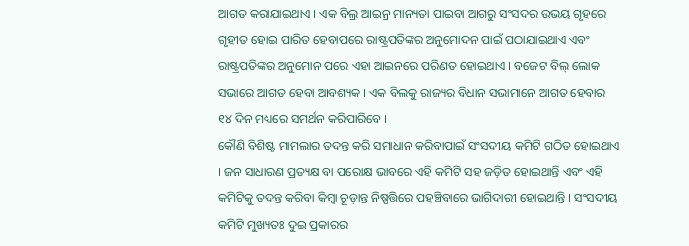ଆଗତ କରାଯାଇଥାଏ । ଏକ ବିଲ୍ର ଆଇନ୍ର ମାନ୍ୟତା ପାଇବା ଆଗରୁ ସଂସଦର ଉଭୟ ଗୃହରେ ଗୃହୀତ ହୋଇ ପାରିତ ହେବାପରେ ରାଷ୍ଟ୍ରପତିଙ୍କର ଅନୁମୋଦନ ପାଇଁ ପଠାଯାଇଥାଏ ଏବଂ ରାଷ୍ଟ୍ରପତିଙ୍କର ଅନୁମୋନ ପରେ ଏହା ଆଇନରେ ପରିଣତ ହୋଇଥାଏ । ବଜେଟ ବିଲ୍ ଲୋକ ସଭାରେ ଆଗତ ହେବା ଆବଶ୍ୟକ । ଏକ ବିଲକୁ ରାଜ୍ୟର ବିଧାନ ସଭାମାନେ ଆଗତ ହେବାର ୧୪ ଦିନ ମଧ୍ୟରେ ସମର୍ଥନ କରିପାରିବେ ।
କୌଣି ବିଶିଷ୍ଟ ମାମଲାର ତଦନ୍ତ କରି ସମାଧାନ କରିବାପାଇଁ ସଂସଦୀୟ କମିଟି ଗଠିତ ହୋଇଥାଏ । ଜନ ସାଧାରଣ ପ୍ରତ୍ୟକ୍ଷ ବା ପରୋକ୍ଷ ଭାବରେ ଏହି କମିଟି ସହ ଜଡ଼ିତ ହୋଇଥାନ୍ତି ଏବଂ ଏହି କମିଟିକୁ ତଦନ୍ତ କରିବା କିମ୍ବା ଚୂଡ଼ାନ୍ତ ନିଷ୍ପତ୍ତିରେ ପହଞ୍ଚିବାରେ ଭାଗିଦାରୀ ହୋଇଥାନ୍ତି । ସଂସଦୀୟ କମିଟି ମୁଖ୍ୟତଃ ଦୁଇ ପ୍ରକାରର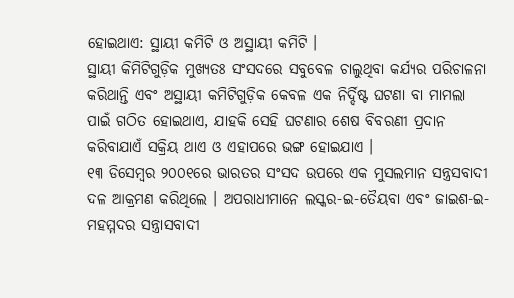ହୋଇଥାଏ: ସ୍ଥାୟୀ କମିଟି ଓ ଅସ୍ଥାୟୀ କମିଟି ।
ସ୍ଥାୟୀ କିମିଟିଗୁଡ଼ିକ ମୁଖ୍ୟତଃ ସଂସଦରେ ସବୁବେଳ ଚାଲୁଥିବା କର୍ଯ୍ୟର ପରିଚାଳନା କରିଥାନ୍ତି ଏବଂ ଅସ୍ଥାୟୀ କମିଟିଗୁଡ଼ିକ କେବଳ ଏକ ନିର୍ଦ୍ଦିଷ୍ଟ ଘଟଣା ବା ମାମଲା ପାଇଁ ଗଠିତ ହୋଇଥାଏ, ଯାହକି ସେହି ଘଟଣାର ଶେଷ ବିବରଣୀ ପ୍ରଦାନ କରିବାଯାଏଁ ସକ୍ରିୟ ଥାଏ ଓ ଏହାପରେ ଭଙ୍ଗ ହୋଇଯାଏ ।
୧୩ ଡିସେମ୍ବର ୨୦୦୧ରେ ଭାରତର ସଂସଦ ଉପରେ ଏକ ମୁସଲମାନ ସନ୍ତ୍ରସବାଦୀ ଦଳ ଆକ୍ରମଣ କରିଥିଲେ । ଅପରାଧୀମାନେ ଲସ୍କର-ଇ-ତୈୟବା ଏବଂ ଜାଇଶ-ଇ-ମହମ୍ମଦର ସନ୍ତ୍ରାସବାଦୀ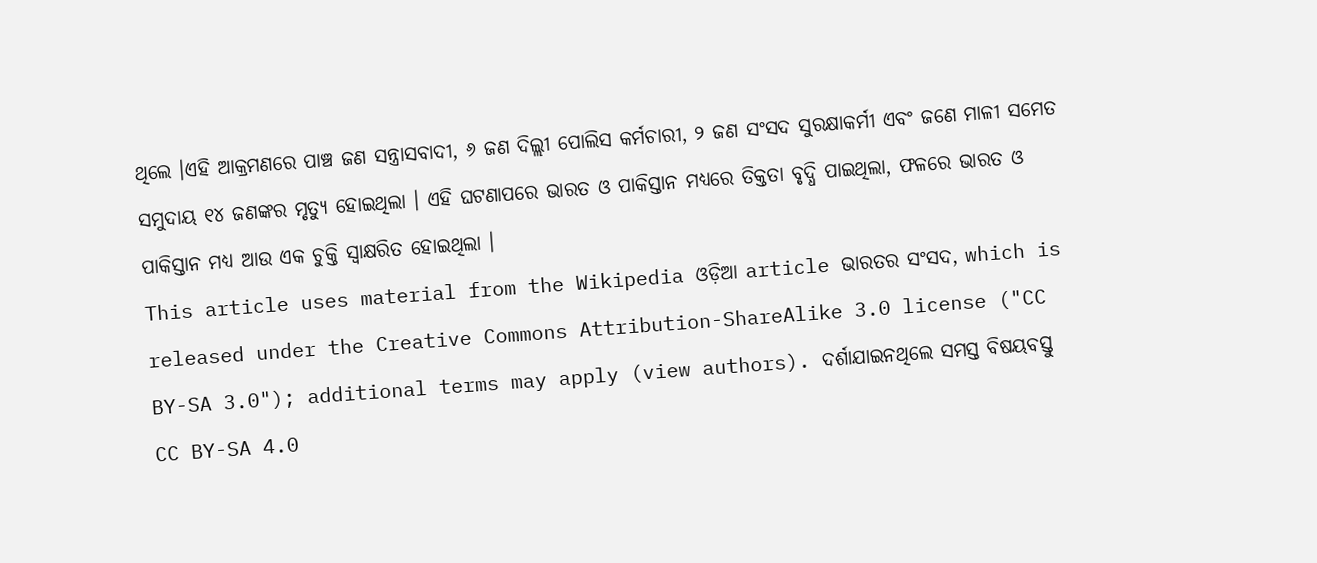ଥିଲେ ।ଏହି ଆକ୍ରମଣରେ ପାଞ୍ଚ ଜଣ ସନ୍ତ୍ରାସବାଦୀ, ୬ ଜଣ ଦିଲ୍ଲୀ ପୋଲିସ କର୍ମଚାରୀ, ୨ ଜଣ ସଂସଦ ସୁରକ୍ଷାକର୍ମୀ ଏବଂ ଜଣେ ମାଳୀ ସମେତ ସମୁଦାୟ ୧୪ ଜଣଙ୍କର ମୃତ୍ୟୁ ହୋଇଥିଲା । ଏହି ଘଟଣାପରେ ଭାରତ ଓ ପାକିସ୍ତାନ ମଧ୍ୟରେ ତିକ୍ତତା ବୃଦ୍ଧି ପାଇଥିଲା, ଫଳରେ ଭାରତ ଓ ପାକିସ୍ତାନ ମଧ୍ୟ ଆଉ ଏକ ଚୁକ୍ତି ସ୍ୱାକ୍ଷରିତ ହୋଇଥିଲା ।
This article uses material from the Wikipedia ଓଡ଼ିଆ article ଭାରତର ସଂସଦ, which is released under the Creative Commons Attribution-ShareAlike 3.0 license ("CC BY-SA 3.0"); additional terms may apply (view authors). ଦର୍ଶାଯାଇନଥିଲେ ସମସ୍ତ ବିଷୟବସ୍ତୁ CC BY-SA 4.0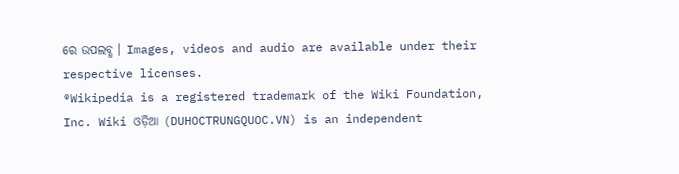ରେ ଉପଲବ୍ଧ । Images, videos and audio are available under their respective licenses.
®Wikipedia is a registered trademark of the Wiki Foundation, Inc. Wiki ଓଡ଼ିଆ (DUHOCTRUNGQUOC.VN) is an independent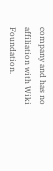company and has no affiliation with Wiki Foundation.